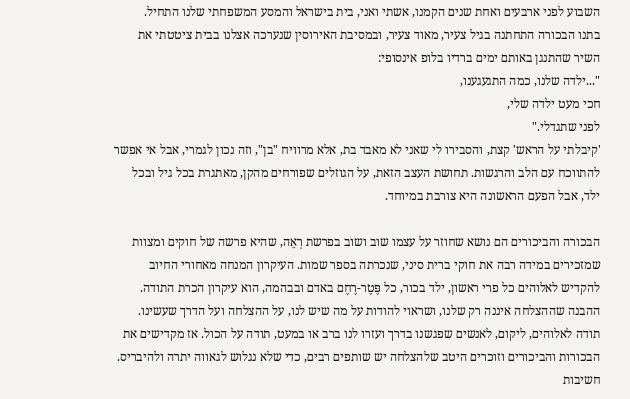השבוע לפני ארבעים ואחת שנים הקמנו, אשתי ואני, בית בישראל והמסע המשפחתי שלנו התחיל.
בתנו הבכורה התחתנה בגיל צעיר, מאוד צעיר, ובמסיבת האירוסין שנערכה אצלנו בבית ציטטתי את השיר שהתנגן באותם ימים ברדיו בלופ אינסופי:
"...ילדה שלנו, כמה התגעגענו,
חכי מעט ילדה שלי,
לפני שתגדלי."
'קיבלתי על הראש' קצת, והסבירו לי שאני לא מאבד בת, אלא מרוויח "בן", וזה נכון לגמרי, אבל אי אפשר להתווכח עם הלב והרגשות. תחושת העצב הזאת, על הגוזלים שפורחים מהקן, מאתגרת בכל גיל ובכל ילד, אבל הפעם הראשונה היא צורבת במיוחד.

הבכורה והביכורים הם נושא שחוזר על עצמו שוב ושוב בפרשת רְאֵה, שהיא פרשה של חוקים ומצוות שמזכירים במידה רבה את חוקי ברית סיני, שנכרתה בספר שמות. העיקרון המנחה מאחורי החיוב להקדיש לאלוהים כל פרי ראשון, ילד בכור, כל פֶּטֶר-רֶחֶם באדם ובבהמה, הוא עיקרון הכרת התודה. ההבנה שההצלחה איננה רק שלנו, ושראוי להודות על מה שיש לנו, על ההצלחה ועל הדרך שעשינו. תודה לאלוהים, ליקום, לאנשים שפגשנו בדרך ועזרו לנו ברב או במעט, תודה על הכול. אז מקדישים את הבכורות והביכורים וזוכרים היטב שלהצלחה יש שותפים רבים, כדי שלא נגלוש לגאווה יתרה ולהיבריס.
חשיבות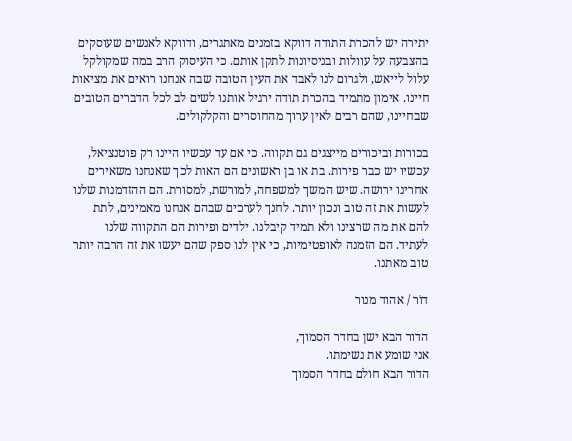יתירה יש להכרת התודה דווקא בזמנים מאתגרים, ודווקא לאנשים שעוסקים בהצבעה על עוולות ובניסיונות לתקן אותם. כי העיסוק הרב במה שמקולקל עלול לייאש, ולגרום לנו לאבד את העין הטובה שבה אנחנו רואים את מציאות חיינו. אימון מתמיד בהכרת תודה ירגיל אותנו לשים לב לכל הדברים הטובים שבחיינו, שהם רבים לאין ערוך מהחוסרים והקלקולים.

בכורות וביכורים מייצגים גם תקווה. כי אם עד עכשיו היינו רק פוטנציאל, עכשיו יש כבר פירות. בת או בן ראשונים הם האות לכך שאנחנו משאירים אחרינו ירושה. שיש המשך למשפחה, למורשת, למסורת. הם ההזדמנות שלנו לעשות את זה טוב ונכון יותר. לחנך לערכים שבהם אנחנו מאמינים, לתת להם את מה שרצינו ולא תמיד קיבלנו. ילדים ופירות הם התקווה שלנו לעתיד. הם הזמנה לאופטימיות, כי אין לנו ספק שהם יעשו את זה הרבה יותר טוב מאתנו.

דוֹר / אהוד מנור

הדור הבא ישן בחדר הסמוך,
אני שומע את נשימתו.
הדור הבא חולם בחדר הסמוך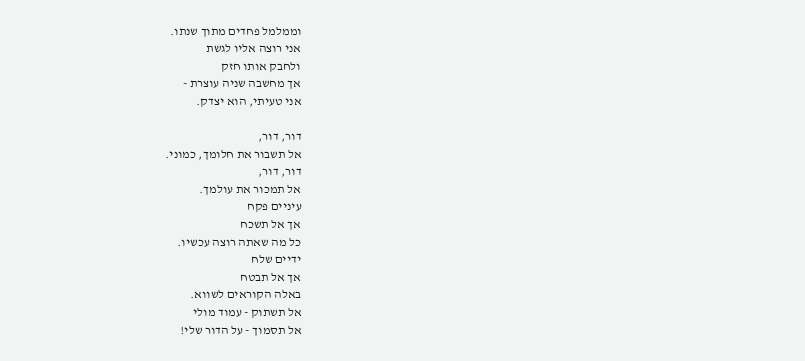וממלמל פחדים מתוך שנתו.
אני רוצה אליו לגשת
ולחבק אותו חזק
אך מחשבה שניה עוצרת -
אני טעיתי, הוא יצדק.

דור, דור,
אל תשבור את חלומך, כמוני.
דור, דור,
אל תמכור את עולמך.
עיניים פקח
אך אל תשכח
כל מה שאתה רוצה עכשיו.
ידיים שלח
אך אל תבטח
באלה הקוראים לשווא.
אל תשתוק - עמוד מולי
אל תסמוך - על הדור שלי!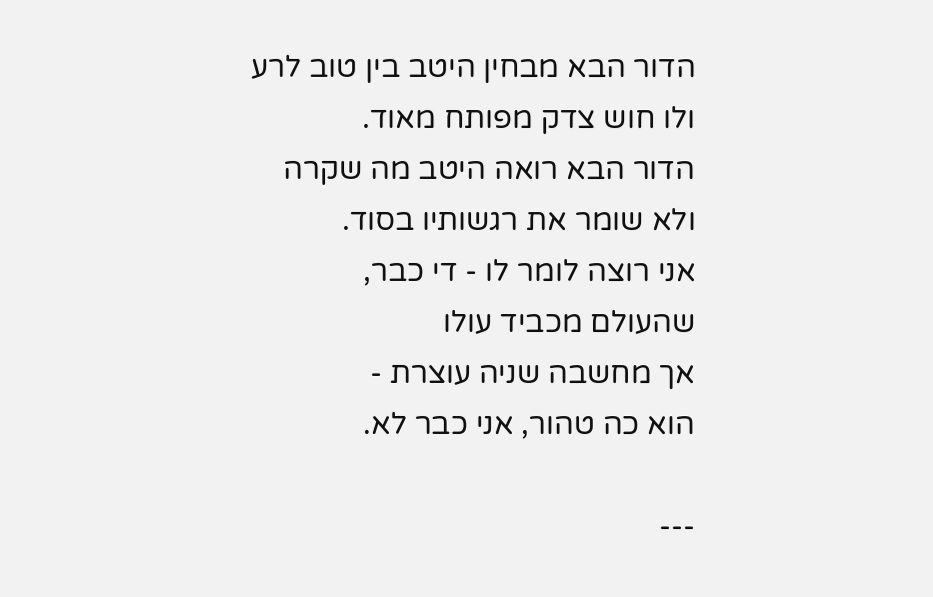הדור הבא מבחין היטב בין טוב לרע
ולו חוש צדק מפותח מאוד.
הדור הבא רואה היטב מה שקרה
ולא שומר את רגשותיו בסוד.
אני רוצה לומר לו - די כבר,
שהעולם מכביד עולו
אך מחשבה שניה עוצרת -
הוא כה טהור, אני כבר לא.

---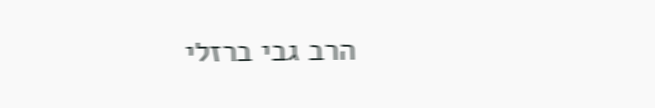הרב גבי ברזלי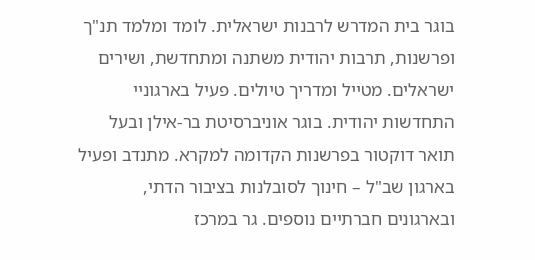בוגר בית המדרש לרבנות ישראלית. לומד ומלמד תנ"ך ופרשנות, תרבות יהודית משתנה ומתחדשת, ושירים ישראלים. מטייל ומדריך טיולים. פעיל בארגוניי התחדשות יהודית. בוגר אוניברסיטת בר-אילן ובעל תואר דוקטור בפרשנות הקדומה למקרא. מתנדב ופעיל בארגון שב"ל – חינוך לסובלנות בציבור הדתי, ובארגונים חברתיים נוספים. גר במרכז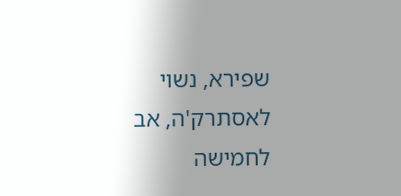שפירא, נשוי לאסתרק'ה, אב לחמישה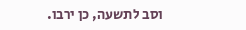וסב לתשעה, כן ירבו.